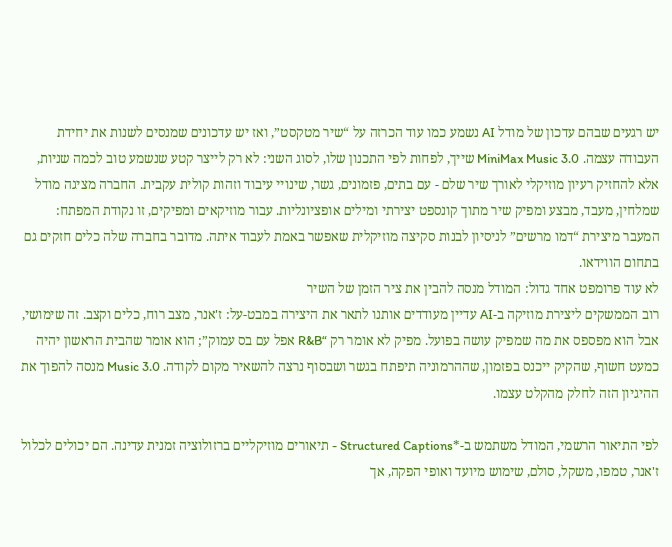יש רגעים שבהם עדכון של מודל AI נשמע כמו עוד הכרזה על “שיר מטקסט”, ואז יש עדכונים שמנסים לשנות את יחידת העבודה עצמה. MiniMax Music 3.0 שייך, לפחות לפי התכנון שלו, לסוג השני: לא רק לייצר קטע שנשמע טוב לכמה שניות, אלא להחזיק רעיון מוזיקלי לאורך שיר שלם - עם בתים, פזמונים, גשר, שינויי עיבוד וזהות קולית עקבית. החברה מציגה מודל שמלחין, מעבד, מבצע ומפיק שיר מתוך קונספט יצירתי ומילים אופציונליות. עבור מוזיקאים ומפיקים, זו נקודת המפתח: המעבר מיצירת “דמו מרשים” לניסיון לבנות סקיצה מוזיקלית שאפשר באמת לעבוד איתה. מדובר בחברה שלה כלים חזקים גם בתחום הווידאו.
לא עוד פרומפט אחד גדול: המודל מנסה להבין את ציר הזמן של השיר
רוב הממשקים ליצירת מוזיקה ב-AI עדיין מעודדים אותנו לתאר את היצירה במבט-על: ז'אנר, מצב רוח, כלים וקצב. זה שימושי, אבל הוא מפספס את מה שמפיק עושה בפועל. מפיק לא אומר רק “R&B אפל עם בס עמוק”; הוא אומר שהבית הראשון יהיה כמעט חשוף, שהקיק ייכנס בפזמון, שההרמוניה תיפתח בגשר ושבסוף נרצה להשאיר מקום לקודה. Music 3.0 מנסה להפוך את ההיגיון הזה לחלק מהקלט עצמו.

לפי התיאור הרשמי, המודל משתמש ב-*Structured Captions - תיאורים מוזיקליים ברזולוציה זמנית עדינה. הם יכולים לכלול ז'אנר, טמפו, משקל, סולם, שימוש מיועד ואופי הפקה, אך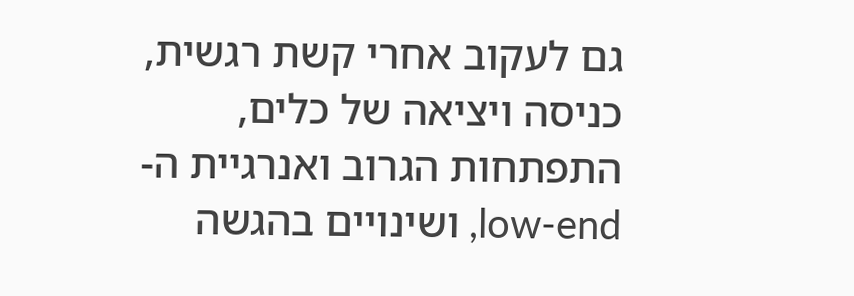גם לעקוב אחרי קשת רגשית, כניסה ויציאה של כלים, התפתחות הגרוב ואנרגיית ה-low-end, ושינויים בהגשה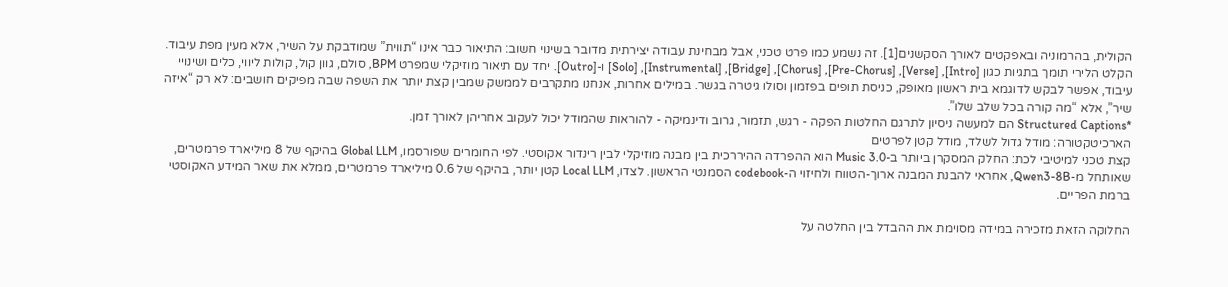הקולית, בהרמוניה ובאפקטים לאורך הסקשנים[1]. זה נשמע כמו פרט טכני, אבל מבחינת עבודה יצירתית מדובר בשינוי חשוב: התיאור כבר אינו “תווית” שמודבקת על השיר, אלא מעין מפת עיבוד.
הקלט הלירי תומך בתגיות כגון [Intro], [Verse], [Pre-Chorus], [Chorus], [Bridge], [Instrumental], [Solo] ו-[Outro]. יחד עם תיאור מוזיקלי שמפרט BPM, סולם, גוון קול, קולות ליווי, כלים ושינויי עיבוד, אפשר לבקש לדוגמא בית ראשון מאופק, כניסת תופים בפזמון וסולו גיטרה בגשר. במילים אחרות, אנחנו מתקרבים לממשק שמבין קצת יותר את השפה שבה מפיקים חושבים: לא רק “איזה שיר”, אלא “מה קורה בכל שלב שלו”.
*Structured Captions הם למעשה ניסיון לתרגם החלטות הפקה - רגש, תזמור, גרוב ודינמיקה - להוראות שהמודל יכול לעקוב אחריהן לאורך זמן.
הארכיטקטורה: מודל גדול לשלד, מודל קטן לפרטים
קצת טכני למיטיבי לכת: החלק המסקרן ביותר ב-Music 3.0 הוא ההפרדה ההיררכית בין מבנה מוזיקלי לבין רינדור אקוסטי. לפי החומרים שפורסמו, Global LLM בהיקף של 8 מיליארד פרמטרים, שאותחל מ-Qwen3-8B, אחראי להבנת המבנה ארוך-הטווח ולחיזוי ה-codebook הסמנטי הראשון. לצדו, Local LLM קטן יותר, בהיקף של 0.6 מיליארד פרמטרים, ממלא את שאר המידע האקוסטי ברמת הפריים.

החלוקה הזאת מזכירה במידה מסוימת את ההבדל בין החלטה על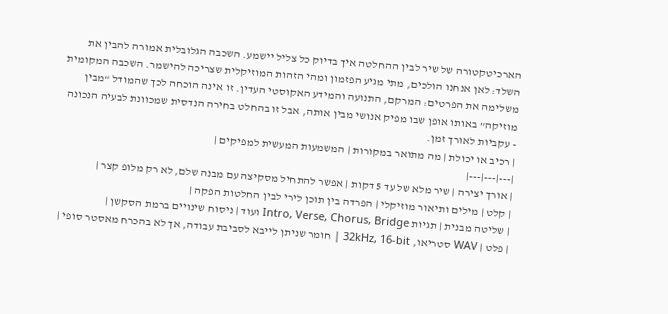הארכיטקטורה של שיר לבין ההחלטה איך בדיוק כל צליל יישמע. השכבה הגלובלית אמורה להבין את השלד: לאן אנחנו הולכים, מתי מגיע הפזמון ומהי הזהות המוזיקלית שצריכה להישמר. השכבה המקומית משלימה את הפרטים: המרקם, התנועה והמידע האקוסטי העדין. זו אינה הוכחה לכך שהמודל “מבין מוזיקה” באותו אופן שבו מפיק אנושי מבין אותה, אבל זו בהחלט בחירה הנדסית שמכוונת לבעיה הנכונה - עקביות לאורך זמן.
| רכיב או יכולת | מה מתואר במקורות | המשמעות המעשית למפיקים |
|---|---|---|
| אורך יצירה | שיר מלא של עד 5 דקות | אפשר להתחיל מסקיצה עם מבנה שלם, לא רק מלופ קצר |
| קלט | מילים ותיאור מוזיקלי | הפרדה בין תוכן לירי לבין החלטות הפקה |
| שליטה מבנית | תגיות Intro, Verse, Chorus, Bridge ועוד | ניסוח שינויים ברמת הסקשן |
| פלט | WAV סטריאו, 32kHz, 16-bit | חומר שניתן לייבא לסביבת עבודה, אך לא בהכרח מאסטר סופי |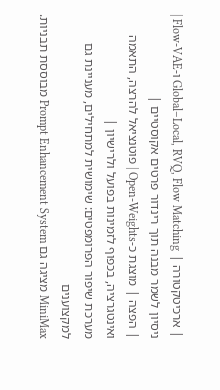| ארכיטקטורה | Global–Local, RVQ, Flow Matching ו-Flow-VAE | ניסיון לשמר מבנה תוך רינדור פרטים אקוסטיים |
| הפצה | מוצגת כ-Open-Weights | פוטנציאל להרצה, התאמה ואינטגרציה, בכפוף לזמינות בפועל ולרישיון |
מערכת שיפור הפרומפטים: שימושית למתחילים, מעניינת גם למקצוענים
MiniMax מציגה גם Prompt Enhancement System מבוססת תבניות.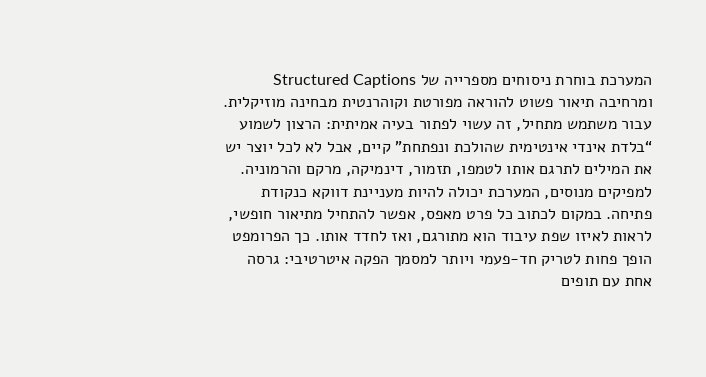המערכת בוחרת ניסוחים מספרייה של Structured Captions ומרחיבה תיאור פשוט להוראה מפורטת וקוהרנטית מבחינה מוזיקלית. עבור משתמש מתחיל, זה עשוי לפתור בעיה אמיתית: הרצון לשמוע “בלדת אינדי אינטימית שהולכת ונפתחת” קיים, אבל לא לכל יוצר יש את המילים לתרגם אותו לטמפו, תזמור, דינמיקה, מרקם והרמוניה.
למפיקים מנוסים, המערכת יכולה להיות מעניינת דווקא כנקודת פתיחה. במקום לכתוב כל פרט מאפס, אפשר להתחיל מתיאור חופשי, לראות לאיזו שפת עיבוד הוא מתורגם, ואז לחדד אותו. כך הפרומפט הופך פחות לטריק חד-פעמי ויותר למסמך הפקה איטרטיבי: גרסה אחת עם תופים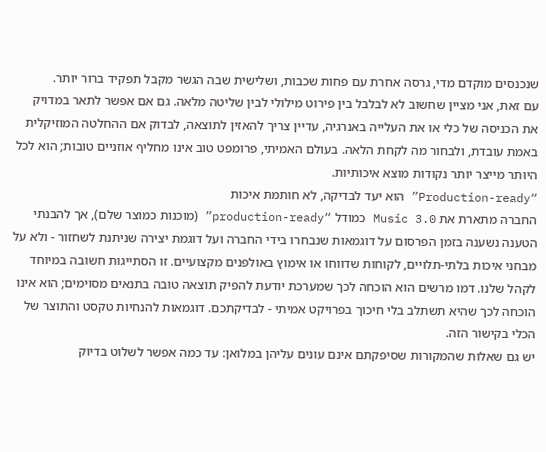שנכנסים מוקדם מדי, גרסה אחרת עם פחות שכבות, ושלישית שבה הגשר מקבל תפקיד ברור יותר.
עם זאת, אני מציין שחשוב לא לבלבל בין פירוט מילולי לבין שליטה מלאה. גם אם אפשר לתאר במדויק את הכניסה של כלי או את העלייה באנרגיה, עדיין צריך להאזין לתוצאה, לבדוק אם ההחלטה המוזיקלית באמת עובדת, ולבחור מה לקחת הלאה. בעולם האמיתי, פרומפט טוב אינו מחליף אוזניים טובות; הוא לכל היותר מייצר יותר נקודות מוצא איכותיות.
“Production-ready” הוא יעד לבדיקה, לא חותמת איכות
החברה מתארת את Music 3.0 כמודל “production-ready” (מוכנות כמוצר שלם), אך להבנתי הטענה נשענה בזמן הפרסום על דוגמאות שנבחרו בידי החברה ועל דוגמת יצירה שניתנת לשחזור - ולא על מבחני איכות בלתי-תלויים, לקוחות שדווחו או אימוץ באולפנים מקצועיים. זו הסתייגות חשובה במיוחד לקהל שלנו. דמו מרשים הוא הוכחה לכך שמערכת יודעת להפיק תוצאה טובה בתנאים מסוימים; הוא אינו הוכחה לכך שהיא תשתלב בלי חיכוך בפרויקט אמיתי - לבדיקתכם. דוגמאות להנחיות טקסט והתוצר של הכלי בקישור הזה.
יש גם שאלות שהמקורות שסיפקתם אינם עונים עליהן במלואן: עד כמה אפשר לשלוט בדיוק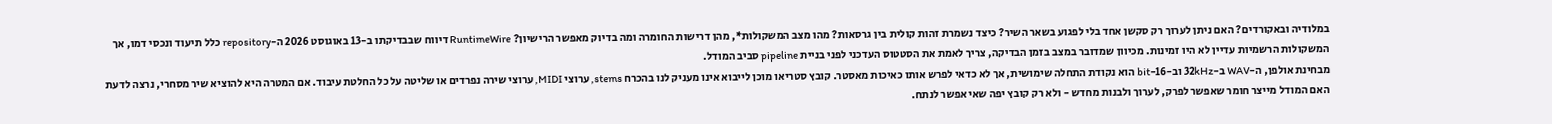במלודיה ובאקורדים? האם ניתן לערוך רק סקשן אחד בלי לפגוע בשאר השיר? כיצד נשמרת זהות קולית בין גרסאות? מהו מצב המשקולות*, מהן דרישות החומרה ומה בדיוק מאפשר הרישיון? RuntimeWire דיווח שבבדיקתו ב-13 באוגוסט 2026 ה-repository כלל תיעוד ונכסי דמו, אך המשקולות הרשמיות עדיין לא היו זמינות. מכיוון שמדובר במצב בזמן הבדיקה, צריך לאמת את הסטטוס העדכני לפני בניית pipeline סביב המודל.
מבחינת אולפן, ה-WAV ב-32kHz וב-16-bit הוא נקודת התחלה שימושית, אך לא כדאי לפרש אותו כאיכות מאסטר. קובץ סטריאו מוכן לייבוא אינו מעניק לנו בהכרח stems, ערוצי MIDI, ערוצי שירה נפרדים או שליטה על כל החלטת עיבוד. אם המטרה היא להוציא שיר מסחרי, נרצה לדעת האם המודל מייצר חומר שאפשר לפרק, לערוך ולבנות מחדש - ולא רק קובץ יפה שאי אפשר לנתח.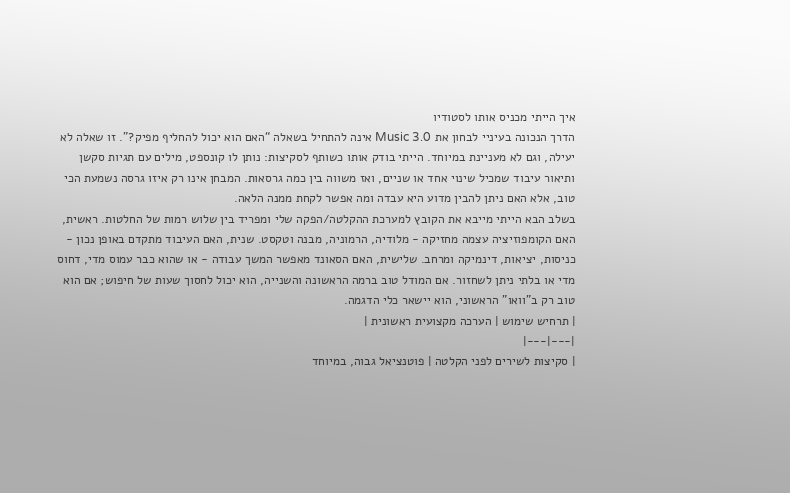איך הייתי מכניס אותו לסטודיו
הדרך הנכונה בעיניי לבחון את Music 3.0 אינה להתחיל בשאלה “האם הוא יכול להחליף מפיק?”. זו שאלה לא יעילה, וגם לא מעניינת במיוחד. הייתי בודק אותו כשותף לסקיצות: נותן לו קונספט, מילים עם תגיות סקשן ותיאור עיבוד שמכיל שינוי אחד או שניים, ואז משווה בין כמה גרסאות. המבחן אינו רק איזו גרסה נשמעת הכי טוב, אלא האם ניתן להבין מדוע היא עבדה ומה אפשר לקחת ממנה הלאה.
בשלב הבא הייתי מייבא את הקובץ למערכת ההקלטה/הפקה שלי ומפריד בין שלוש רמות של החלטות. ראשית, האם הקומפוזיציה עצמה מחזיקה - מלודיה, הרמוניה, מבנה וטקסט. שנית, האם העיבוד מתקדם באופן נכון - כניסות, יציאות, דינמיקה ומרחב. שלישית, האם הסאונד מאפשר המשך עבודה - או שהוא כבר עמוס מדי, דחוס מדי או בלתי ניתן לשחזור. אם המודל טוב ברמה הראשונה והשנייה, הוא יכול לחסוך שעות של חיפוש; אם הוא טוב רק ב”וואו” הראשוני, הוא יישאר כלי הדגמה.
| תרחיש שימוש | הערכה מקצועית ראשונית |
|---|---|
| סקיצות לשירים לפני הקלטה | פוטנציאל גבוה, במיוחד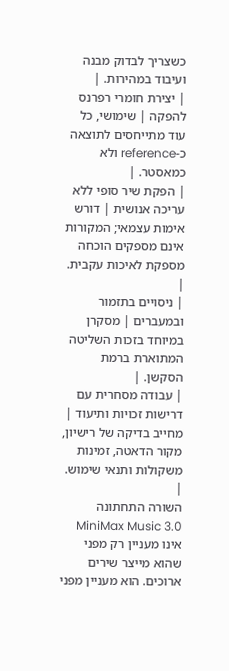כשצריך לבדוק מבנה ועיבוד במהירות. |
| יצירת חומרי רפרנס להפקה | שימושי, כל עוד מתייחסים לתוצאה כ-reference ולא כמאסטר. |
| הפקת שיר סופי ללא עריכה אנושית | דורש אימות עצמאי; המקורות אינם מספקים הוכחה מספקת לאיכות עקבית. |
| ניסויים בתזמור ובמעברים | מסקרן במיוחד בזכות השליטה המתוארת ברמת הסקשן. |
| עבודה מסחרית עם דרישות זכויות ותיעוד | מחייב בדיקה של רישיון, מקור הדאטה, זמינות משקולות ותנאי שימוש. |
השורה התחתונה
MiniMax Music 3.0 אינו מעניין רק מפני שהוא מייצר שירים ארוכים. הוא מעניין מפני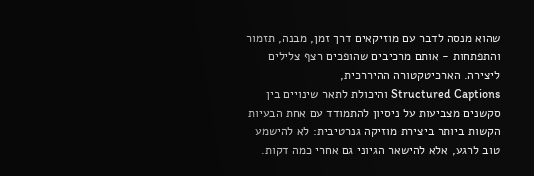שהוא מנסה לדבר עם מוזיקאים דרך זמן, מבנה, תזמור והתפתחות - אותם מרכיבים שהופכים רצף צלילים ליצירה. הארכיטקטורה ההיררכית,
Structured Captions והיכולת לתאר שינויים בין סקשנים מצביעות על ניסיון להתמודד עם אחת הבעיות הקשות ביותר ביצירת מוזיקה גנרטיבית: לא להישמע טוב לרגע, אלא להישאר הגיוני גם אחרי כמה דקות.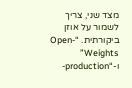מצד שני, צריך לשמור על אוזן ביקורתית. “Open-Weights” ו-“production-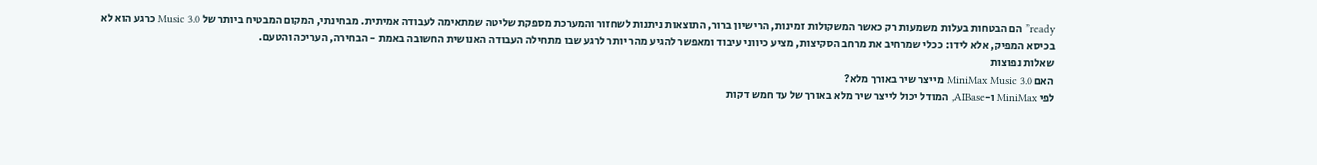ready” הם הבטחות בעלות משמעות רק כאשר המשקולות זמינות, הרישיון ברור, התוצאות ניתנות לשחזור והמערכת מספקת שליטה שמתאימה לעבודה אמיתית. מבחינתי, המקום המבטיח ביותר של Music 3.0 כרגע הוא לא בכיסא המפיק, אלא לידו: ככלי שמרחיב את מרחב הסקיצות, מציע כיווני עיבוד ומאפשר להגיע מהר יותר לרגע שבו מתחילה העבודה האנושית החשובה באמת - הבחירה, העריכה והטעם.
שאלות נפוצות
האם MiniMax Music 3.0 מייצר שיר באורך מלא?
לפי MiniMax ו-AIBase, המודל יכול לייצר שיר מלא באורך של עד חמש דקות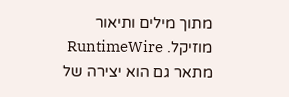מתוך מילים ותיאור מוזיקל. RuntimeWire מתאר גם הוא יצירה של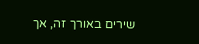שירים באורך זה, אך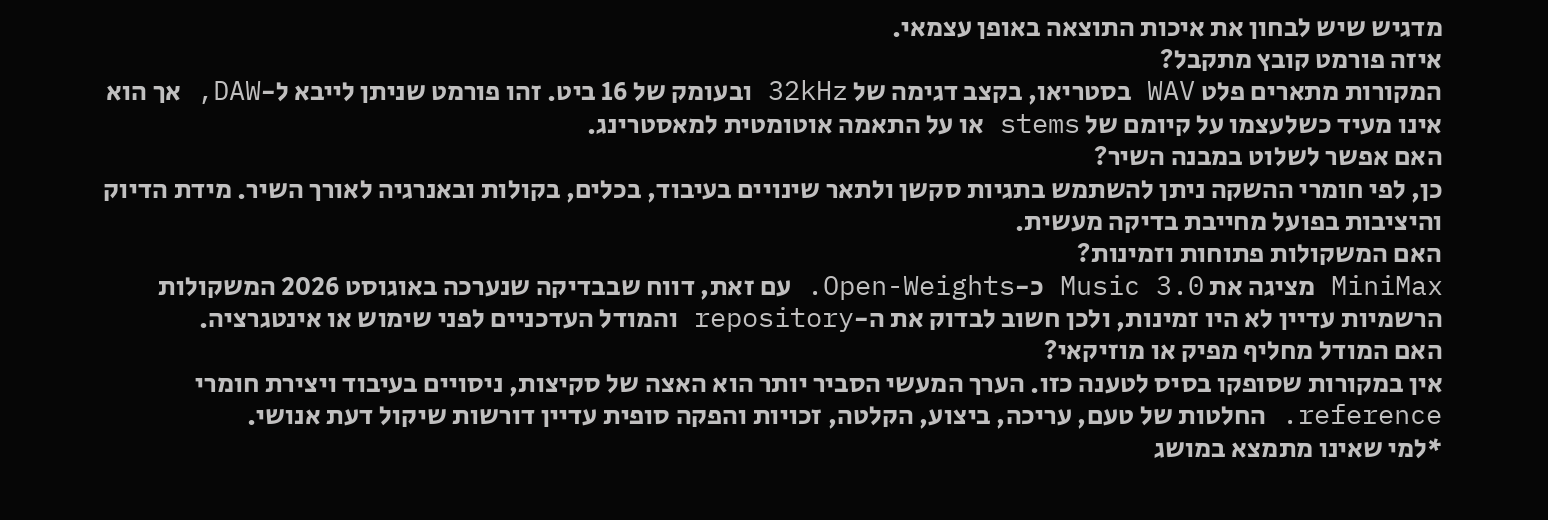מדגיש שיש לבחון את איכות התוצאה באופן עצמאי.
איזה פורמט קובץ מתקבל?
המקורות מתארים פלט WAV בסטריאו, בקצב דגימה של 32kHz ובעומק של 16 ביט. זהו פורמט שניתן לייבא ל-DAW, אך הוא אינו מעיד כשלעצמו על קיומם של stems או על התאמה אוטומטית למאסטרינג.
האם אפשר לשלוט במבנה השיר?
כן, לפי חומרי ההשקה ניתן להשתמש בתגיות סקשן ולתאר שינויים בעיבוד, בכלים, בקולות ובאנרגיה לאורך השיר. מידת הדיוק והיציבות בפועל מחייבת בדיקה מעשית.
האם המשקולות פתוחות וזמינות?
MiniMax מציגה את Music 3.0 כ-Open-Weights. עם זאת, דווח שבבדיקה שנערכה באוגוסט 2026 המשקולות הרשמיות עדיין לא היו זמינות, ולכן חשוב לבדוק את ה-repository והמודל העדכניים לפני שימוש או אינטגרציה.
האם המודל מחליף מפיק או מוזיקאי?
אין במקורות שסופקו בסיס לטענה כזו. הערך המעשי הסביר יותר הוא האצה של סקיצות, ניסויים בעיבוד ויצירת חומרי reference. החלטות של טעם, עריכה, ביצוע, הקלטה, זכויות והפקה סופית עדיין דורשות שיקול דעת אנושי.
*למי שאינו מתמצא במושג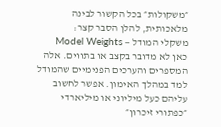״משקולות״ בכל הקשור לבינה מלאכותית, להלן הסבר קצר:
משקלי המודל — Model Weights
כאן לא מדובר בקצב או בתווים. אלה המספרים והערכים הפנימיים שהמודל למד במהלך האימון. אפשר לחשוב עליהם כעל מיליוני או מיליארדי ״כפתורי זיכרון״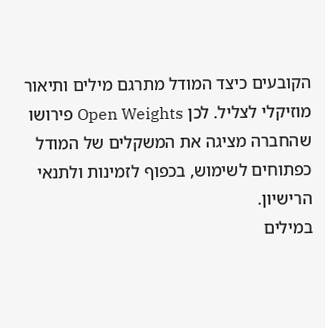הקובעים כיצד המודל מתרגם מילים ותיאור מוזיקלי לצליל. לכן Open Weights פירושו שהחברה מציגה את המשקלים של המודל כפתוחים לשימוש, בכפוף לזמינות ולתנאי הרישיון.
במילים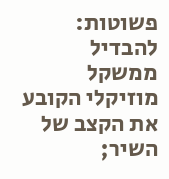פשוטות: להבדיל ממשקל מוזיקלי הקובע את הקצב של השיר;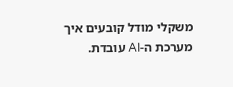משקלי מודל קובעים איך מערכת ה-AI עובדת.